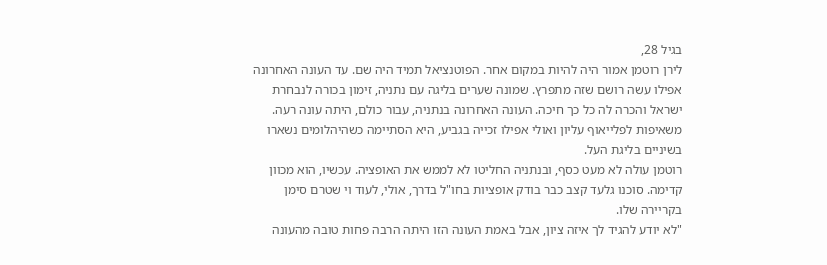בגיל 28,
לירן רוטמן אמור היה להיות במקום אחר. הפוטנציאל תמיד היה שם. עד העונה האחרונה אפילו עשה רושם שזה מתפרץ. שמונה שערים בליגה עם נתניה, זימון בכורה לנבחרת ישראל והכרה לה כל כך חיכה. העונה האחרונה בנתניה, עבור כולם, היתה עונה רעה. משאיפות לפלייאוף עליון ואולי אפילו זכייה בגביע, היא הסתיימה כשהיהלומים נשארו בשיניים בליגת העל.
רוטמן עולה לא מעט כסף, ובנתניה החליטו לא לממש את האופציה. עכשיו, הוא מכוון קדימה. סוכנו גלעד קצב כבר בודק אופציות בחו"ל בדרך, אולי, לעוד וי שטרם סימן בקריירה שלו.
"לא יודע להגיד לך איזה ציון, אבל באמת העונה הזו היתה הרבה פחות טובה מהעונה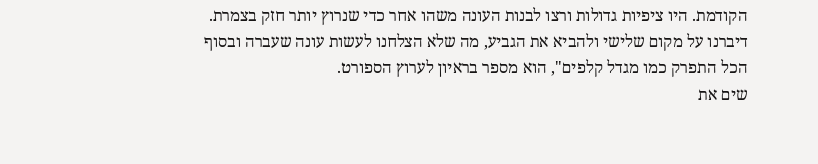הקודמת. היו ציפיות גדולות ורצו לבנות העונה משהו אחר כדי שנרוץ יותר חזק בצמרת. דיברנו על מקום שלישי ולהביא את הגביע, מה שלא הצלחנו לעשות עונה שעברה ובסוף הכל התפרק כמו מגדל קלפים", הוא מספר בראיון לערוץ הספורט.
שים את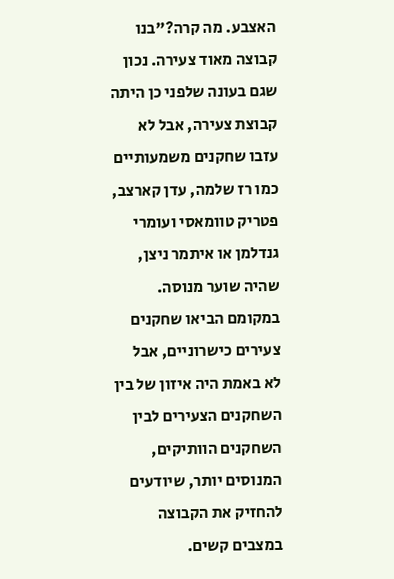האצבע. מה קרה?"בנו קבוצה מאוד צעירה. נכון שגם בעונה שלפני כן היתה קבוצת צעירה, אבל לא עזבו שחקנים משמעותיים כמו רז שלמה, עדן קארצב, פטריק טוומאסי ועומרי גנדלמן או איתמר ניצן, שהיה שוער מנוסה. במקומם הביאו שחקנים צעירים כישרוניים, אבל לא באמת היה איזון של בין השחקנים הצעירים לבין השחקנים הוותיקים, המנוסים יותר, שיודעים להחזיק את הקבוצה במצבים קשים.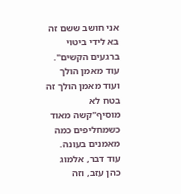אני חושב ששם זה בא לידי ביטוי ברגעים הקשים".
עוד מאמן הולך ועוד מאמן הולך זה בטח לא מוסיף"קשה מאוד כשמחליפים כמה מאמנים בעונה. עוד דבר, אלמוג כהן עזב, וזה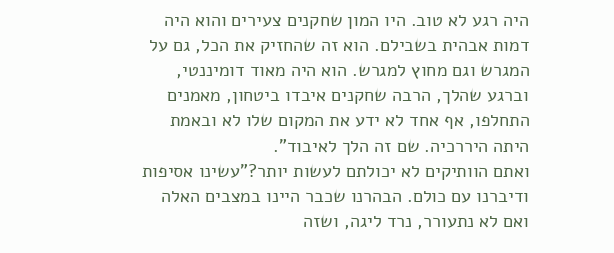היה רגע לא טוב. היו המון שחקנים צעירים והוא היה דמות אבהית בשבילם. הוא זה שהחזיק את הכל, גם על המגרש וגם מחוץ למגרש. הוא היה מאוד דומיננטי, וברגע שהלך, הרבה שחקנים איבדו ביטחון, מאמנים התחלפו, אף אחד לא ידע את המקום שלו לא ובאמת היתה היררכיה. שם זה הלך לאיבוד".
ואתם הוותיקים לא יכולתם לעשות יותר?"עשינו אסיפות ודיברנו עם כולם. הבהרנו שכבר היינו במצבים האלה ואם לא נתעורר, נרד ליגה, ושזה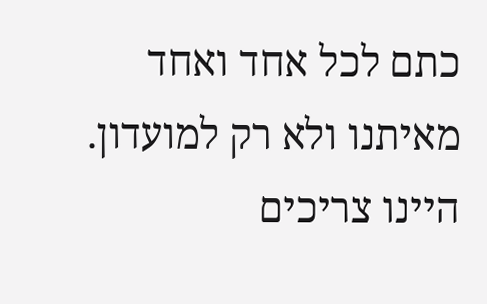כתם לכל אחד ואחד מאיתנו ולא רק למועדון. היינו צריכים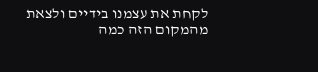לקחת את עצמנו בידיים ולצאת מהמקום הזה כמה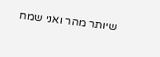שיותר מהר ואני שמח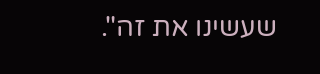שעשינו את זה".